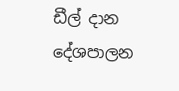ඩීල් දාන දේශපාලන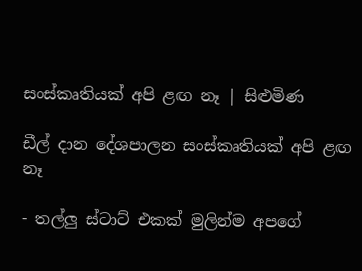සංස්කෘතියක් අපි ළඟ නෑ | සිළුමිණ

ඩීල් දාන දේශපාලන සංස්කෘතියක් අපි ළඟ නෑ

- තල්ලු ස්ටාට් එකක් මුලින්ම අපගේ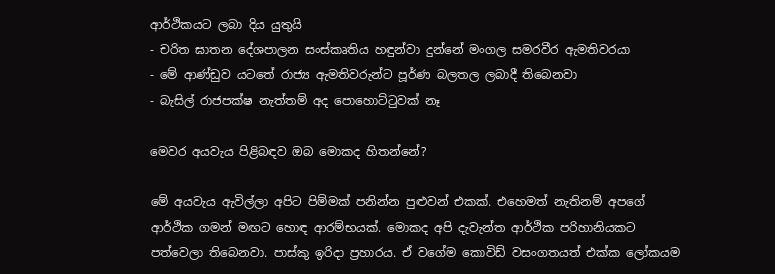ආර්ථිකයට ලබා දිය යුතුයි
- චරිත ඝාතන දේශපාලන සංස්කෘතිය හඳුන්වා දුන්නේ මංගල සමරවීර ඇමතිවරයා
- මේ ආණ්ඩුව යටතේ රාජ්‍ය ඇමතිවරුන්ට පූර්ණ බලතල ලබාදී තිබෙනවා
- බැසිල් රාජපක්ෂ නැත්තම් අද පොහොට්ටුවක් නෑ

මෙවර අයවැය පිළිබඳව ඔබ මොකද හිතන්නේ?

මේ අයවැය ඇවිල්ලා අපිට පිම්මක් පනින්න පුළුවන් එකක්. එහෙමත් නැතිනම් අපගේ ආර්ථික ගමන් මඟට හොඳ ආරම්භයක්. මොකද අපි දැවැන්ත ආර්ථික පරිහානියකට පත්වෙලා තිබෙනවා. පාස්කු ඉරිදා ප්‍රහාරය. ඒ වගේම කොවිඩ් වසංගතයත් එක්ක ලෝකයම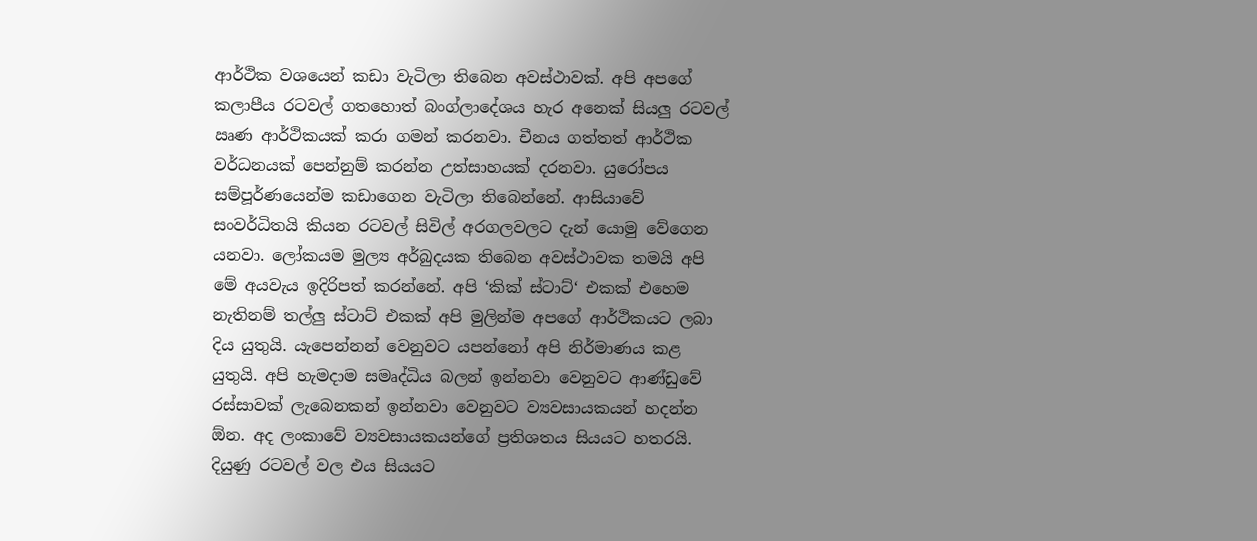ආර්ථික වශයෙන් කඩා වැටිලා තිබෙන අවස්ථාවක්. අපි අපගේ කලාපීය රටවල් ගතහොත් බංග්ලාදේශය හැර අනෙක් සියලු රටවල් ඍණ ආර්ථිකයක් කරා ගමන් කරනවා. චීනය ගත්තත් ආර්ථික වර්ධනයක් පෙන්නුම් කරන්න උත්සාහයක් දරනවා. යුරෝපය සම්පූර්ණයෙන්ම කඩාගෙන වැටිලා තිබෙන්නේ. ආසියාවේ සංවර්ධිතයි කියන රටවල් සිවිල් අරගලවලට දැන් යොමු වේගෙන යනවා. ලෝකයම මුල්‍ය අර්බුදයක තිබෙන අවස්ථාවක තමයි අපි මේ අයවැය ඉදිරිපත් කරන්නේ. අපි ‘කික් ස්ටාට්‘ එකක් එහෙම නැතිනම් තල්ලු ස්ටාට් එකක් අපි මුලින්ම අපගේ ආර්ථිකයට ලබා දිය යුතුයි. යැපෙන්නන් වෙනුවට යපන්නෝ අපි නිර්මාණය කළ යුතුයි. අපි හැමදාම සමෘද්ධිය බලන් ඉන්නවා වෙනුවට ආණ්ඩුවේ රස්සාවක් ලැබෙනකන් ඉන්නවා වෙනුවට ව්‍යවසායකයන් හදන්න ඕන. අද ලංකාවේ ව්‍යවසායකයන්ගේ ප්‍රතිශතය සියයට හතරයි. දියුණු රටවල් වල එය සියයට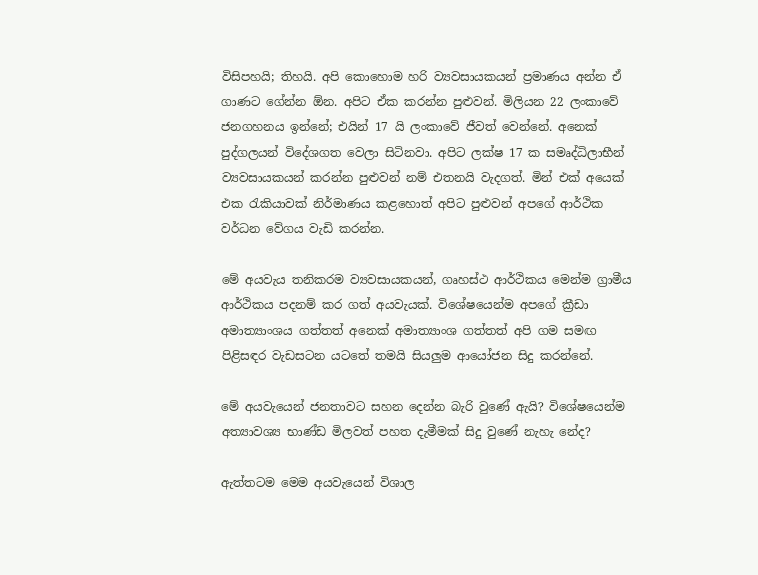විසිපහයි; තිහයි. අපි කොහොම හරි ව්‍යවසායකයන් ප්‍රමාණය අන්න ඒ ගාණට ගේන්න ඕන. අපිට ඒක කරන්න පුළුවන්. මිලියන 22 ලංකාවේ ජනගහනය ඉන්නේ; එයින් 17 යි ලංකාවේ ජීවත් වෙන්නේ. අනෙක් පුද්ගලයන් විදේශගත වෙලා සිටිනවා. අපිට ලක්ෂ 17 ක සමෘද්ධිලාභීන් ව්‍යවසායකයන් කරන්න පුළුවන් නම් එතනයි වැදගත්. මින් එක් අයෙක් එක රැකියාවක් නිර්මාණය කළහොත් අපිට පුළුවන් අපගේ ආර්ථික වර්ධන වේගය වැඩි කරන්න.

මේ අයවැය තනිකරම ව්‍යවසායකයන්, ගෘහස්ථ ආර්ථිකය මෙන්ම ග්‍රාමීය ආර්ථිකය පදනම් කර ගත් අයවැයක්. විශේෂයෙන්ම අපගේ ක්‍රීඩා අමාත්‍යාංශය ගත්තත් අනෙක් අමාත්‍යාංශ ගත්තත් අපි ගම සමඟ පිළිසඳර වැඩසටන යටතේ තමයි සියලුම ආයෝජන සිදු කරන්නේ.

මේ අයවැයෙන් ජනතාවට සහන දෙන්න බැරි වුණේ ඇයි? විශේෂයෙන්ම අත්‍යාවශ්‍ය භාණ්ඩ මිලවත් පහත දැමීමක් සිදු වුණේ නැහැ නේද?

ඇත්තටම මෙම අයවැයෙන් විශාල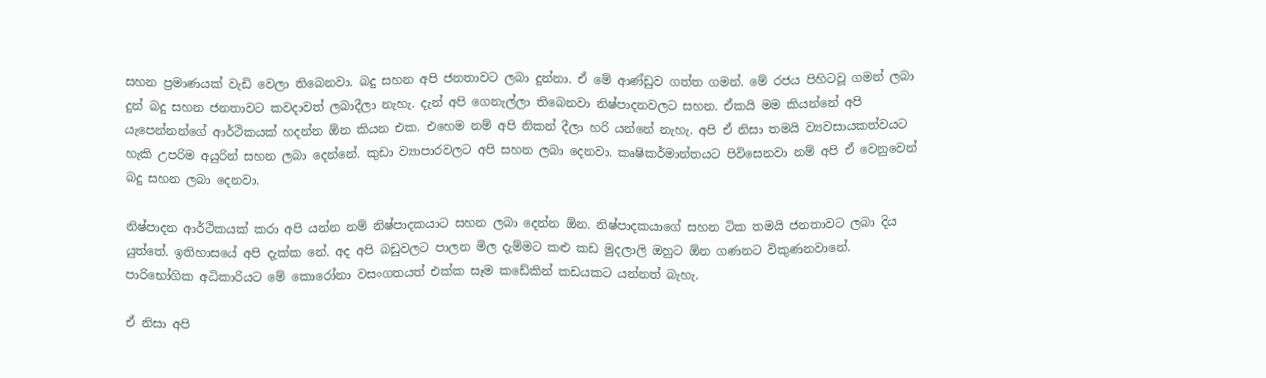සහන ප්‍රමාණයක් වැඩි වෙලා තිබෙනවා. බදු සහන අපි ජනතාවට ලබා දුන්නා. ඒ මේ ආණ්ඩුව ගත්ත ගමන්. මේ රජය පිහිටවූ ගමන් ලබා දුන් බදු සහන ජනතාවට කවදාවත් ලබාදීලා නැහැ. දැන් අපි ගෙනැල්ලා තිබෙනවා නිෂ්පාදනවලට සහන. ඒකයි මම කියන්නේ අපි යැපෙන්නන්ගේ ආර්ථිකයක් හදන්න ඕන කියන එක. එහෙම නම් අපි නිකන් දීලා හරි යන්නේ නැහැ. අපි ඒ නිසා තමයි ව්‍යවසායකත්වයට හැකි උපරිම අයුරින් සහන ලබා දෙන්නේ. කුඩා ව්‍යාපාරවලට අපි සහන ලබා දෙනවා. කෘෂිකර්මාන්තයට පිවිසෙනවා නම් අපි ඒ වෙනුවෙන් බදු සහන ලබා දෙනවා.

නිෂ්පාදන ආර්ථිකයක් කරා අපි යන්න නම් නිෂ්පාදකයාට සහන ලබා දෙන්න ඕන. නිෂ්පාදකයාගේ සහන ටික තමයි ජනතාවට ලබා දිය යුත්තේ. ඉතිහාසයේ අපි දැක්ක නේ. අද අපි බඩුවලට පාලන මිල දැම්මට කළු කඩ මුදලාලි ඔහුට ඕන ගණනට විකුණනවානේ. පාරිභෝගික අධිකාරියට මේ කොරෝනා වසංගතයත් එක්ක සෑම කඩේකින් කඩයකට යන්නත් බැහැ.

ඒ නිසා අපි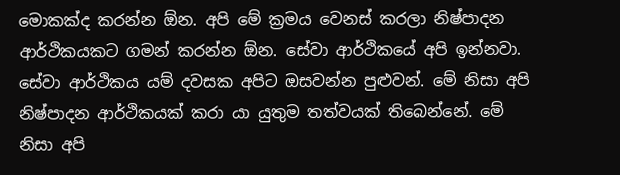මොකක්ද කරන්න ඕන. අපි මේ ක්‍රමය වෙනස් කරලා නිෂ්පාදන ආර්ථිකයකට ගමන් කරන්න ඕන. සේවා ආර්ථිකයේ අපි ඉන්නවා. සේවා ආර්ථිකය යම් දවසක අපිට ඔසවන්න පුළුවන්. මේ නිසා අපි නිෂ්පාදන ආර්ථිකයක් කරා යා යුතුම තත්වයක් තිබෙන්නේ. මේ නිසා අපි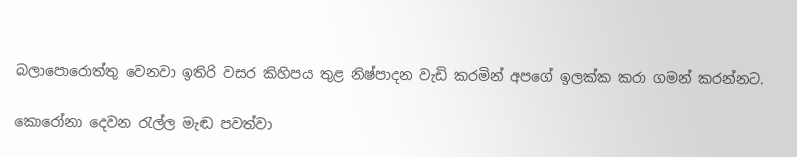බලාපොරොත්තු වෙනවා ඉතිරි වසර කිහිපය තුළ නිෂ්පාදන වැඩි කරමින් අපගේ ඉලක්ක කරා ගමන් කරන්නට.

කොරෝනා දෙවන රැල්ල මැඬ පවත්වා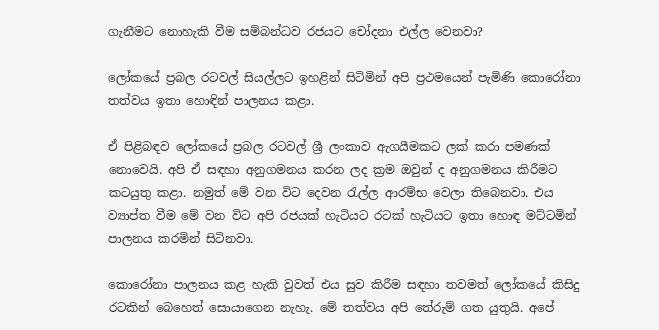ගැනීමට නොහැකි වීම සම්බන්ධව රජයට චෝදනා එල්ල වෙනවා?

ලෝකයේ ප්‍රබල රටවල් සියල්ලට ඉහළින් සිටිමින් අපි ප්‍රථමයෙන් පැමිණි කොරෝනා තත්වය ඉතා හොඳින් පාලනය කළා.

ඒ පිළිබඳව ලෝකයේ ප්‍රබල රටවල් ශ්‍රී ලංකාව ඇගයීමකට ලක් කරා පමණක් නොවෙයි. අපි ඒ සඳහා අනුගමනය කරන ලද ක්‍රම ඔවුන් ද අනුගමනය කිරීමට කටයුතු කළා. නමුත් මේ වන විට දෙවන රැල්ල ආරම්භ වෙලා තිබෙනවා. එය ව්‍යාප්ත වීම මේ වන විට අපි රජයක් හැටියට රටක් හැටියට ඉතා හොඳ මට්ටමින් පාලනය කරමින් සිටිනවා.

කොරෝනා පාලනය කළ හැකි වුවත් එය සුව කිරීම සඳහා තවමත් ලෝකයේ කිසිදු රටකින් බෙහෙත් සොයාගෙන නැහැ. මේ තත්වය අපි තේරුම් ගත යුතුයි. අපේ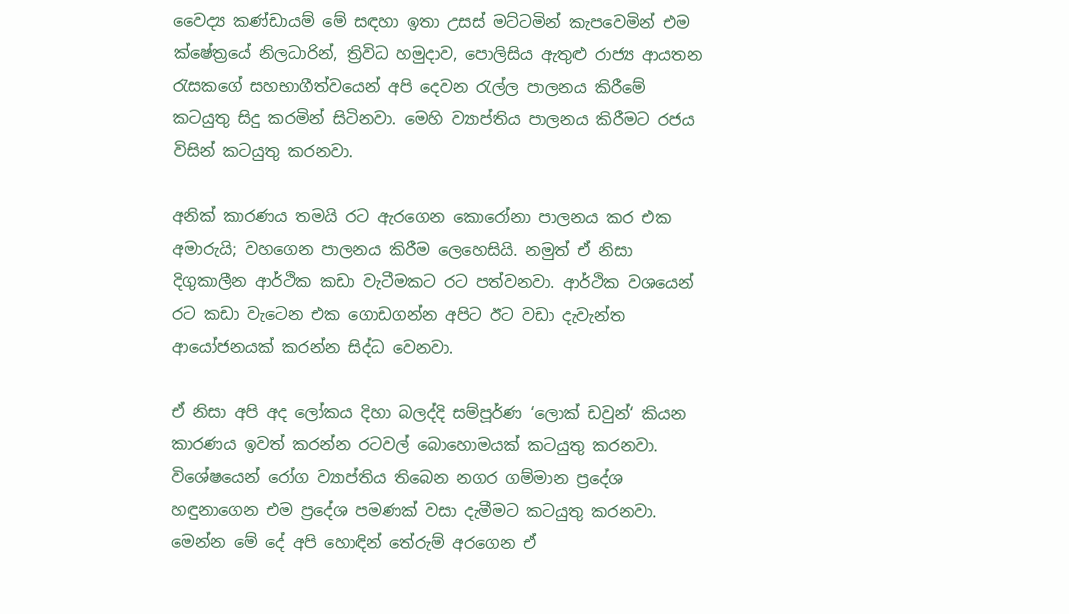වෛද්‍ය කණ්ඩායම් මේ සඳහා ඉතා උසස් මට්ටමින් කැපවෙමින් එම ක්ෂේත්‍රයේ නිලධාරින්, ත්‍රිවිධ හමුදාව, පොලිසිය ඇතුළු රාජ්‍ය ආයතන රැසකගේ සහභාගීත්වයෙන් අපි දෙවන රැල්ල පාලනය කිරීමේ කටයුතු සිදු කරමින් සිටිනවා. මෙහි ව්‍යාප්තිය පාලනය කිරීමට රජය විසින් කටයුතු කරනවා.

අනික් කාරණය තමයි රට ඇරගෙන කොරෝනා පාලනය කර එක අමාරුයි; වහගෙන පාලනය කිරීම ලෙහෙසියි. නමුත් ඒ නිසා දිගුකාලීන ආර්ථික කඩා වැටීමකට රට පත්වනවා. ආර්ථික වශයෙන් රට කඩා වැටෙන එක ගොඩගන්න අපිට ඊට වඩා දැවැන්ත ආයෝජනයක් කරන්න සිද්ධ වෙනවා.

ඒ නිසා අපි අද ලෝකය දිහා බලද්දි සම්පූර්ණ ‘ලොක් ඩවුන්‘ කියන කාරණය ඉවත් කරන්න රටවල් බොහොමයක් කටයුතු කරනවා. විශේෂයෙන් රෝග ව්‍යාප්තිය තිබෙන නගර ගම්මාන ප්‍රදේශ හඳුනාගෙන එම ප්‍රදේශ පමණක් වසා දැමීමට කටයුතු කරනවා. මෙන්න මේ දේ අපි හොඳින් තේරුම් අරගෙන ඒ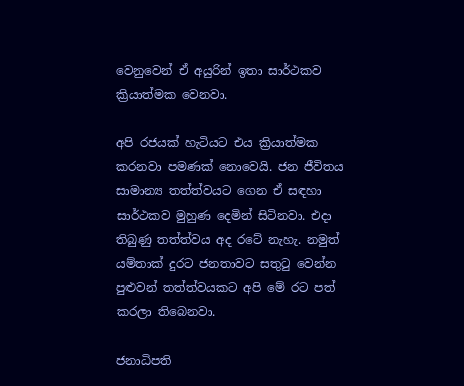වෙනුවෙන් ඒ අයුරින් ඉතා සාර්ථකව ක්‍රියාත්මක වෙනවා.

අපි රජයක් හැටියට එය ක්‍රියාත්මක කරනවා පමණක් නොවෙයි. ජන ජීවිතය සාමාන්‍ය තත්ත්වයට ගෙන ඒ සඳහා සාර්ථකව මුහුණ දෙමින් සිටිනවා. එදා තිබුණු තත්ත්වය අද රටේ නැහැ. නමුත් යම්තාක් දුරට ජනතාවට සතුටු වෙන්න පුළුවන් තත්ත්වයකට අපි මේ රට පත් කරලා තිබෙනවා.

ජනාධිපති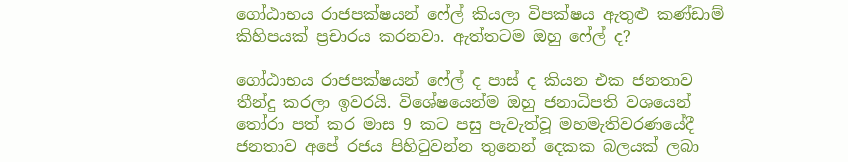ගෝඨාභය රාජපක්ෂයන් ෆේල් කියලා විපක්ෂය ඇතුළු කණ්ඩාම් කිහිපයක් ප්‍රචාරය කරනවා. ඇත්තටම ඔහු ෆේල් ද?

ගෝඨාභය රාජපක්ෂයන් ෆේල් ද පාස් ද කියන එක ජනතාව තීන්දු කරලා ඉවරයි. විශේෂයෙන්ම ඔහු ජනාධිපති වශයෙන් තෝරා පත් කර මාස 9 කට පසු පැවැත්වූ මහමැතිවරණයේදී ජනතාව අපේ රජය පිහිටුවන්න තුනෙන් දෙකක බලයක් ලබා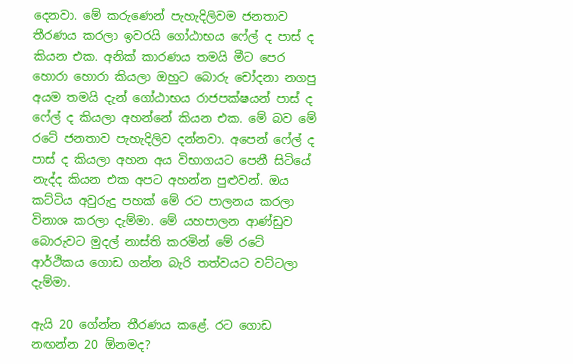දෙනවා. මේ කරුණෙන් පැහැදිලිවම ජනතාව තීරණය කරලා ඉවරයි ගෝඨාභය ෆේල් ද පාස් ද කියන එක. අනික් කාරණය තමයි මීට පෙර හොරා හොරා කියලා ඔහුට බොරු චෝදනා නගපු අයම තමයි දැන් ගෝඨාභය රාජපක්ෂයන් පාස් ද ෆේල් ද කියලා අහන්නේ කියන එක. මේ බව මේ රටේ ජනතාව පැහැදිලිව දන්නවා. අපෙන් ෆේල් ද පාස් ද කියලා අහන අය විභාගයට පෙනී සිටියේ නැද්ද කියන එක අපට අහන්න පුළුවන්. ඔය කට්ටිය අවුරුදු පහක් මේ රට පාලනය කරලා විනාශ කරලා දැම්මා. මේ යහපාලන ආණ්ඩුව බොරුවට මුදල් නාස්ති කරමින් මේ රටේ ආර්ථිකය ගොඩ ගන්න බැරි තත්වයට වට්ටලා දැම්මා.

ඇයි 20 ගේන්න තීරණය කළේ. රට ගොඩ නඟන්න 20 ඕනමද?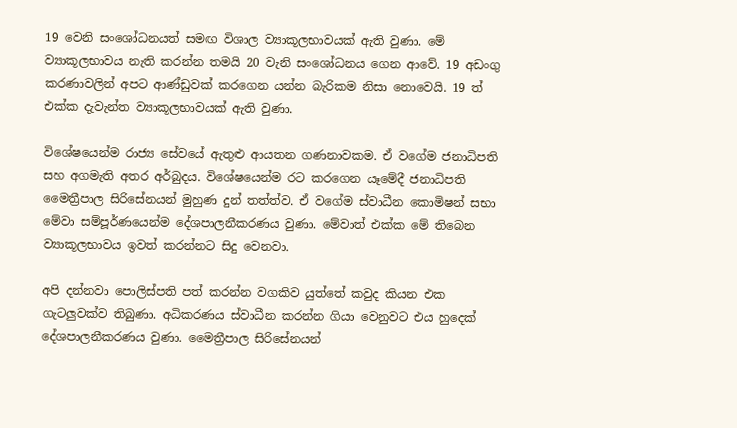19 වෙනි සංශෝධනයත් සමඟ විශාල ව්‍යාකූලභාවයක් ඇති වුණා. මේ ව්‍යාකූලභාවය නැති කරන්න තමයි 20 වැනි සංශෝධනය ගෙන ආවේ. 19 අඩංගු කරණාවලින් අපට ආණ්ඩුවක් කරගෙන යන්න බැරිකම නිසා නොවෙයි. 19 ත් එක්ක දැවැන්ත ව්‍යාකූලභාවයක් ඇති වුණා.

විශේෂයෙන්ම රාජ්‍ය සේවයේ ඇතුළු ආයතන ගණනාවකම. ඒ වගේම ජනාධිපති සහ අගමැති අතර අර්බුදය. විශේෂයෙන්ම රට කරගෙන යෑමේදී ජනාධිපති මෛත්‍රීපාල සිරිසේනයන් මුහුණ දුන් තත්ත්ව. ඒ වගේම ස්වාධීන කොමිෂන් සභා මේවා සම්පූර්ණයෙන්ම දේශපාලනීකරණය වුණා. මේවාත් එක්ක මේ තිබෙන ව්‍යාකූලභාවය ඉවත් කරන්නට සිදු වෙනවා.

අපි දන්නවා පොලිස්පති පත් කරන්න වගකිව යුත්තේ කවුද කියන එක ගැටලුවක්ව තිබුණා. අධිකරණය ස්වාධීන කරන්න ගියා වෙනුවට එය හුදෙක් දේශපාලනීකරණය වුණා. මෛත්‍රීපාල සිරිසේනයන්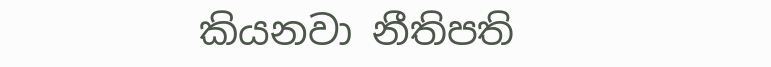කියනවා නීතිපති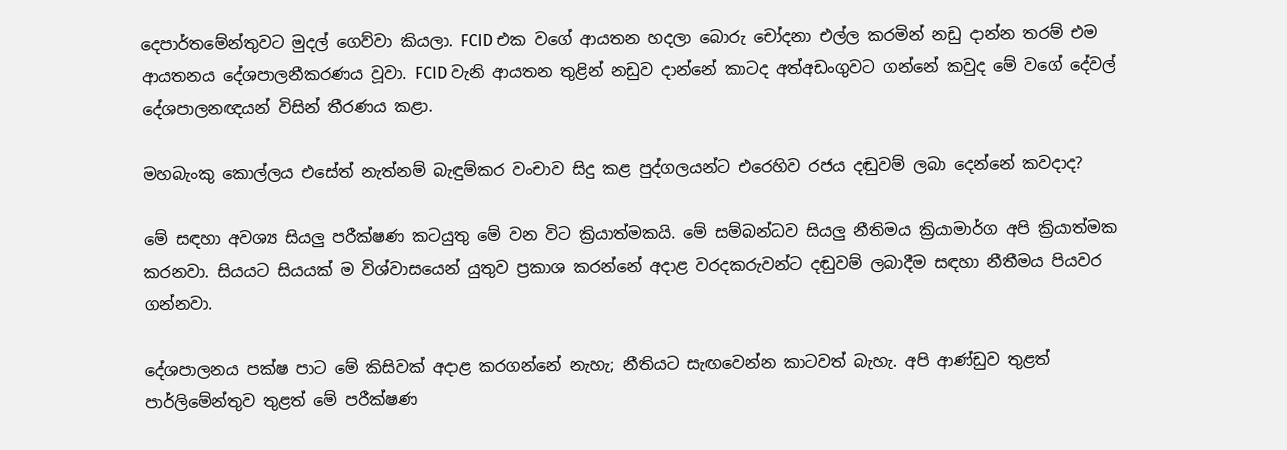දෙපාර්තමේන්තුවට මුදල් ගෙව්වා කියලා. FCID එක වගේ ආයතන හදලා බොරු චෝදනා එල්ල කරමින් නඩු දාන්න තරම් එම ආයතනය දේශපාලනීකරණය වූවා. FCID වැනි ආයතන තුළින් නඩුව දාන්නේ කාටද අත්අඩංගුවට ගන්නේ කවුද මේ වගේ දේවල් දේශපාලනඥයන් විසින් තීරණය කළා.

මහබැංකු කොල්ලය එසේත් නැත්නම් බැඳුම්කර වංචාව සිදු කළ පුද්ගලයන්ට එරෙහිව රජය දඬුවම් ලබා දෙන්නේ කවදාද?

මේ සඳහා අවශ්‍ය සියලු පරීක්ෂණ කටයුතු මේ වන විට ක්‍රියාත්මකයි. මේ සම්බන්ධව සියලු නීතිමය ක්‍රියාමාර්ග අපි ක්‍රියාත්මක කරනවා. සියයට සියයක් ම විශ්වාසයෙන් යුතුව ප්‍රකාශ කරන්නේ අදාළ වරදකරුවන්ට දඬුවම් ලබාදීම සඳහා නීතීමය පියවර ගන්නවා.

දේශපාලනය පක්ෂ පාට මේ කිසිවක් අදාළ කරගන්නේ නැහැ; නීතියට සැඟවෙන්න කාටවත් බැහැ. අපි ආණ්ඩුව තුළත් පාර්ලිමේන්තුව තුළත් මේ පරීක්ෂණ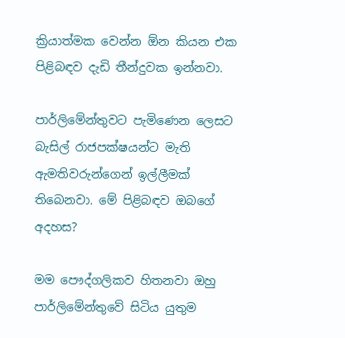ක්‍රියාත්මක වෙන්න ඕන කියන එක පිළිබඳව දැඩි තීන්දුවක ඉන්නවා.

පාර්ලිමේන්තුවට පැමිණෙන ලෙසට බැසිල් රාජපක්ෂයන්ට මැති ඇමතිවරුන්ගෙන් ඉල්ලීමක් තිබෙනවා. මේ පිළිබඳව ඔබගේ අදහස?

මම පෞද්ගලිකව හිතනවා ඔහු පාර්ලිමේන්තුවේ සිටිය යුතුම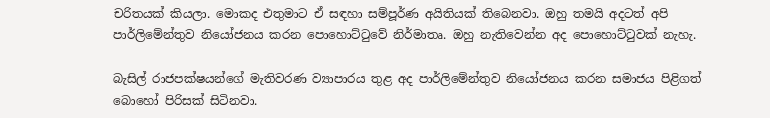චරිතයක් කියලා. මොකද එතුමාට ඒ සඳහා සම්පූර්ණ අයිතියක් තිබෙනවා. ඔහු තමයි අදටත් අපි පාර්ලිමේන්තුව නියෝජනය කරන පොහොට්ටුවේ නිර්මාතෘ. ඔහු නැතිවෙන්න අද පොහොට්ටුවක් නැහැ.

බැසිල් රාජපක්ෂයන්ගේ මැතිවරණ ව්‍යාපාරය තුළ අද පාර්ලිමේන්තුව නියෝජනය කරන සමාජය පිළිගත් බොහෝ පිරිසක් සිටිනවා.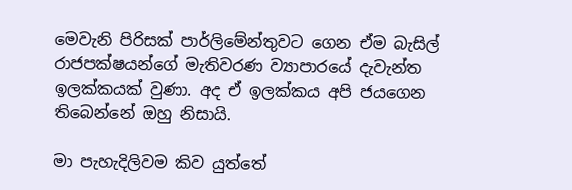මෙවැනි පිරිසක් පාර්ලිමේන්තුවට ගෙන ඒම බැසිල් රාජපක්ෂයන්ගේ මැතිවරණ ව්‍යාපාරයේ දැවැන්ත ඉලක්කයක් වුණා. අද ඒ ඉලක්කය අපි ජයගෙන තිබෙන්නේ ඔහු නිසායි.

මා පැහැදිලිවම කිව යුත්තේ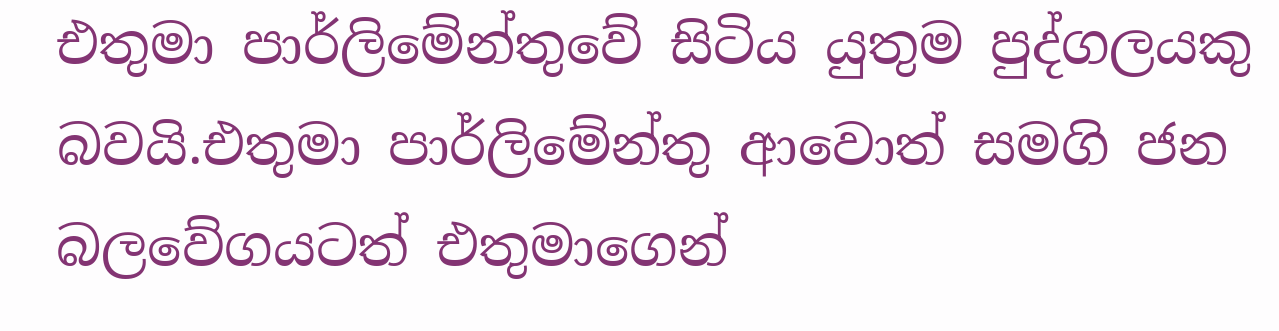එතුමා පාර්ලිමේන්තුවේ සිටිය යුතුම පුද්ගලයකු බවයි.එතුමා පාර්ලිමේන්තු ආවොත් සමගි ජන බලවේගයටත් එතුමාගෙන්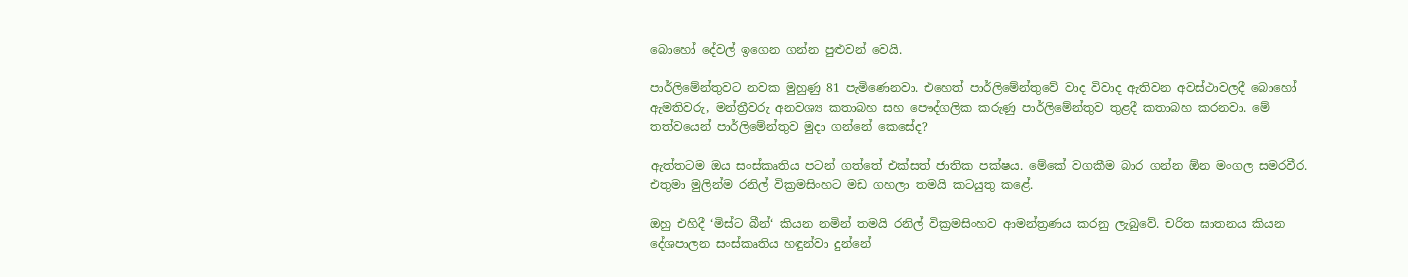බොහෝ දේවල් ඉගෙන ගන්න පුළුවන් වෙයි.

පාර්ලිමේන්තුවට නවක මුහුණු 81 පැමිණෙනවා. එහෙත් පාර්ලිමේන්තුවේ වාද විවාද ඇතිවන අවස්ථාවලදී බොහෝ ඇමතිවරු, මන්ත්‍රීවරු අනවශ්‍ය කතාබහ සහ පෞද්ගලික කරුණු පාර්ලිමේන්තුව තුළදී කතාබහ කරනවා. මේ තත්වයෙන් පාර්ලිමේන්තුව මුදා ගන්නේ කෙසේද?

ඇත්තටම ඔය සංස්කෘතිය පටන් ගත්තේ එක්සත් ජාතික පක්ෂය. මේකේ වගකීම බාර ගන්න ඕන මංගල සමරවීර. එතුමා මුලින්ම රනිල් වික්‍රමසිංහට මඩ ගහලා තමයි කටයුතු කළේ.

ඔහු එහිදී ‘මිස්ට බීන්‘ කියන නමින් තමයි රනිල් වික්‍රමසිංහව ආමන්ත්‍රණය කරනු ලැබුවේ. චරිත ඝාතනය කියන දේශපාලන සංස්කෘතිය හඳුන්වා දුන්නේ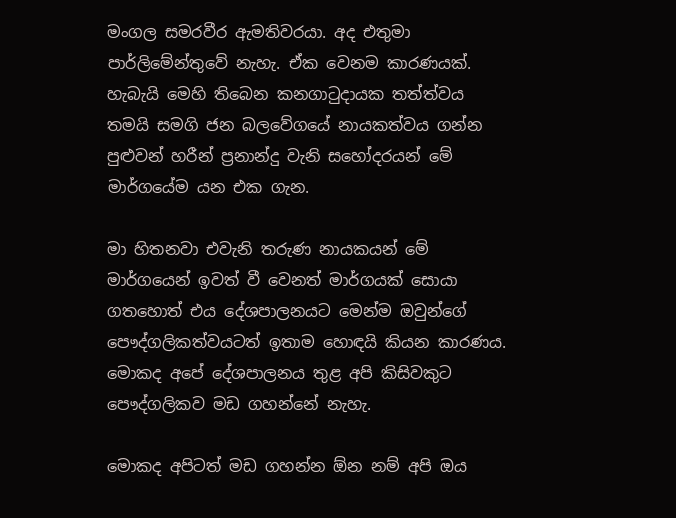මංගල සමරවීර ඇමතිවරයා. අද එතුමා පාර්ලිමේන්තුවේ නැහැ. ඒක වෙනම කාරණයක්. හැබැයි මෙහි තිබෙන කනගාටුදායක තත්ත්වය තමයි සමගි ජන බලවේගයේ නායකත්වය ගන්න පුළුවන් හරීන් ප්‍රනාන්දු වැනි සහෝදරයන් මේ මාර්ගයේම යන එක ගැන.

මා හිතනවා එවැනි තරුණ නායකයන් මේ මාර්ගයෙන් ඉවත් වී වෙනත් මාර්ගයක් සොයා ගතහොත් එය දේශපාලනයට මෙන්ම ඔවුන්ගේ පෞද්ගලිකත්වයටත් ඉතාම හොඳයි කියන කාරණය. මොකද අපේ දේශපාලනය තුළ අපි කිසිවකුට පෞද්ගලිකව මඩ ගහන්නේ නැහැ.

මොකද අපිටත් මඩ ගහන්න ඕන නම් අපි ඔය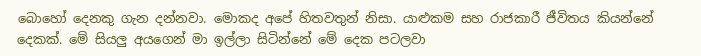බොහෝ දෙනකු ගැන දන්නවා. මොකද අපේ හිතවතුන් නිසා. යාළුකම සහ රාජකාරී ජීවිතය කියන්නේ දෙකක්. මේ සියලු අයගෙන් මා ඉල්ලා සිටින්නේ මේ දෙක පටලවා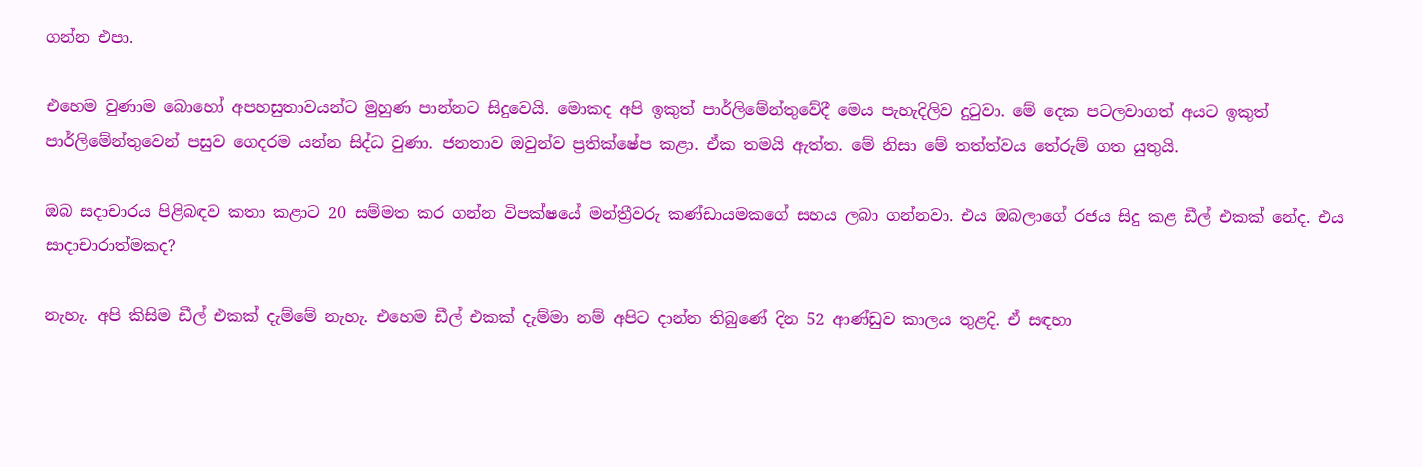ගන්න එපා.

එහෙම වුණාම බොහෝ අපහසුතාවයන්ට මුහුණ පාන්නට සිදුවෙයි. මොකද අපි ඉකුත් පාර්ලිමේන්තුවේදී මෙය පැහැදිලිව දුටුවා. මේ දෙක පටලවාගත් අයට ඉකුත් පාර්ලිමේන්තුවෙන් පසුව ගෙදරම යන්න සිද්ධ වුණා. ජනතාව ඔවුන්ව ප්‍රතික්ෂේප කළා. ඒක තමයි ඇත්ත. මේ නිසා මේ තත්ත්වය තේරුම් ගත යුතුයි.

ඔබ සදාචාරය පිළිබඳව කතා කළාට 20 සම්මත කර ගන්න විපක්ෂයේ මන්ත්‍රීවරු කණ්ඩායමකගේ සහය ලබා ගන්නවා. එය ඔබලාගේ රජය සිදු කළ ඩීල් එකක් නේද. එය සාදාචාරාත්මකද?

නැහැ. අපි කිසිම ඩීල් එකක් දැම්මේ නැහැ. එහෙම ඩීල් එකක් දැම්මා නම් අපිට දාන්න තිබුණේ දින 52 ආණ්ඩුව කාලය තුළදි. ඒ සඳහා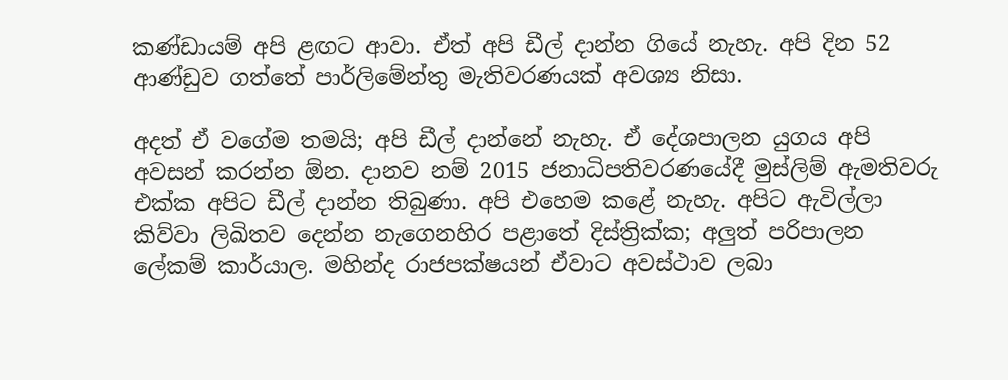කණ්ඩායම් අපි ළඟට ආවා. ඒත් අපි ඩීල් දාන්න ගියේ නැහැ. අපි දින 52 ආණ්ඩුව ගත්තේ පාර්ලිමේන්තු මැතිවරණයක් අවශ්‍ය නිසා.

අදත් ඒ වගේම තමයි; අපි ඩීල් දාන්නේ නැහැ. ඒ දේශපාලන යුගය අපි අවසන් කරන්න ඕන. දානව නම් 2015 ජනාධිපතිවරණයේදී මුස්ලිම් ඇමතිවරු එක්ක අපිට ඩීල් දාන්න තිබුණා. අපි එහෙම කළේ නැහැ. අපිට ඇවිල්ලා කිව්වා ලිඛිතව දෙන්න නැගෙනහිර පළාතේ දිස්ත්‍රික්ක; අලුත් පරිපාලන ලේකම් කාර්යාල. මහින්ද රාජපක්ෂයන් ඒවාට අවස්ථාව ලබා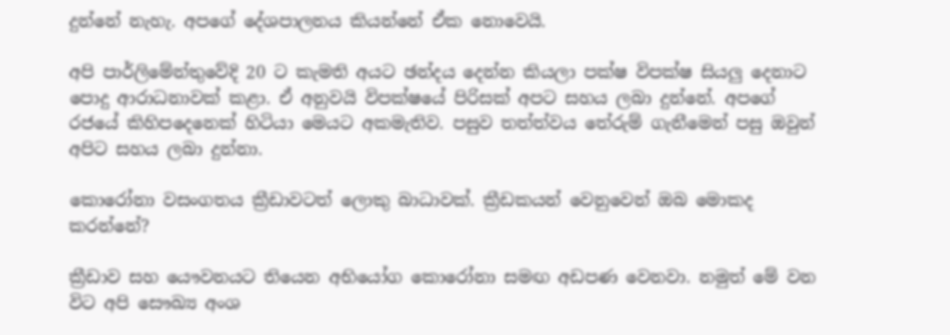දුන්නේ නැහැ. අපගේ දේශපාලනය කියන්නේ ඒක නොවෙයි.

අපි පාර්ලිමේන්තුවේදි 20 ට කැමති අයට ඡන්දය දෙන්න කියලා පක්ෂ විපක්ෂ සියලු දෙනාට පොදු ආරාධනාවක් කළා. ඒ අනුවයි විපක්ෂයේ පිරිසක් අපට සහය ලබා දුන්නේ. අපගේ රජයේ කිහිපදෙනෙක් හිටියා මෙයට අකමැතිව. පසුව තත්ත්වය තේරුම් ගැනීමෙන් පසු ඔවුන් අපිට සහය ලබා දුන්නා.

කොරෝනා වසංගතය ක්‍රීඩාවටත් ලොකු බාධාවක්. ක්‍රීඩකයන් වෙනුවෙන් ඔබ මොකද කරන්නේ?

ක්‍රීඩාව සහ යෞවනයට තියෙන අභියෝග කොරෝනා සමඟ අඩපණ වෙනවා. නමුත් මේ වන විට අපි සෞඛ්‍ය අංශ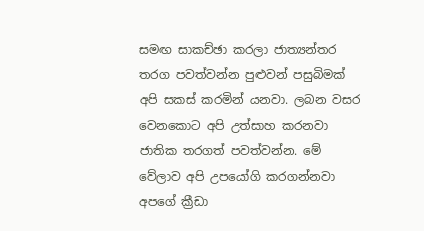සමඟ සාකච්ඡා කරලා ජාත්‍යන්තර තරග පවත්වන්න පුළුවන් පසුබිමක් අපි සකස් කරමින් යනවා. ලබන වසර වෙනකොට අපි උත්සාහ කරනවා ජාතික තරගත් පවත්වන්න. මේ වේලාව අපි උපයෝගි කරගන්නවා අපගේ ක්‍රීඩා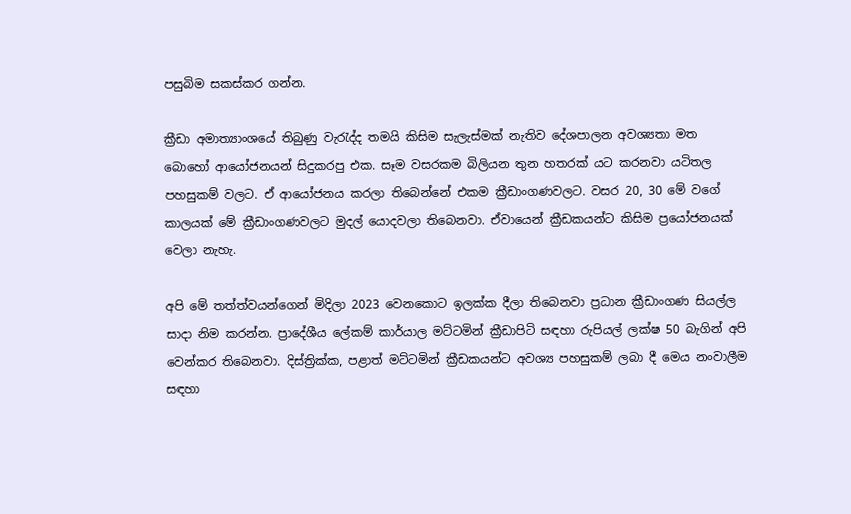පසුබිම සකස්කර ගන්න.

ක්‍රීඩා අමාත්‍යාංශයේ තිබුණු වැරැද්ද තමයි කිසිම සැලැස්මක් නැතිව දේශපාලන අවශ්‍යතා මත බොහෝ ආයෝජනයන් සිදුකරපු එක. සෑම වසරකම බිලියන තුන හතරක් යට කරනවා යටිතල පහසුකම් වලට. ඒ ආයෝජනය කරලා තිබෙන්නේ එකම ක්‍රීඩාංගණවලට. වසර 20, 30 මේ වගේ කාලයක් මේ ක්‍රීඩාංගණවලට මුදල් යොදවලා තිබෙනවා. ඒවායෙන් ක්‍රීඩකයන්ට කිසිම ප්‍රයෝජනයක් වෙලා නැහැ.

අපි මේ තත්ත්වයන්ගෙන් මිදිලා 2023 වෙනකොට ඉලක්ක දීලා තිබෙනවා ප්‍රධාන ක්‍රීඩාංගණ සියල්ල සාදා නිම කරන්න. ප්‍රාදේශීය ලේකම් කාර්යාල මට්ටමින් ක්‍රීඩාපිටි සඳහා රුපියල් ලක්ෂ 50 බැගින් අපි වෙන්කර තිබෙනවා. දිස්ත්‍රික්ක, පළාත් මට්ටමින් ක්‍රීඩකයන්ට අවශ්‍ය පහසුකම් ලබා දී මෙය නංවාලීම සඳහා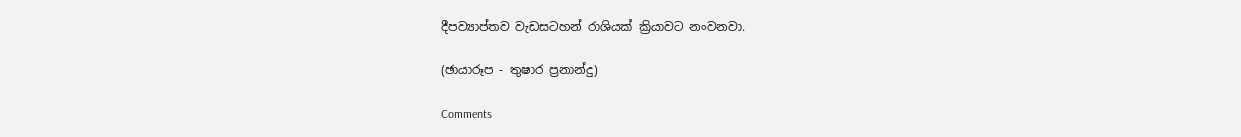දීපව්‍යාප්තව වැඩසටහන් රාශියක් ක්‍රියාවට නංවනවා.

(ඡායාරූප - තුෂාර ප්‍රනාන්දු)

Comments